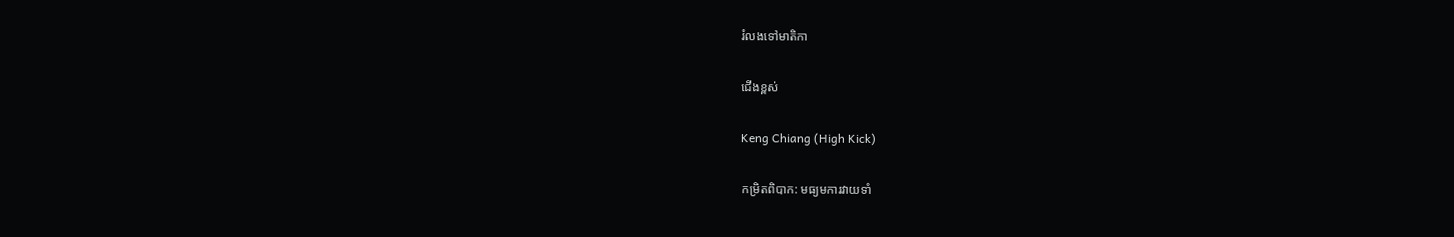រំលងទៅមាតិកា

ជើងខ្ពស់

Keng Chiang (High Kick)

កម្រិតពិបាក: មធ្យមការវាយទាំ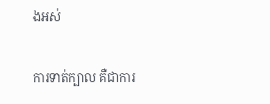ងអស់

ការទាត់ក្បាល គឺជាការ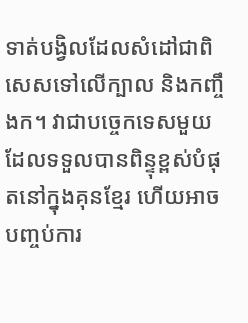ទាត់បង្វិលដែលសំដៅជាពិសេសទៅលើក្បាល និងកញ្ចឹងក។ វាជាបច្ចេកទេសមួយដែលទទួលបានពិន្ទុខ្ពស់បំផុតនៅក្នុងគុនខ្មែរ ហើយអាចបញ្ចប់ការ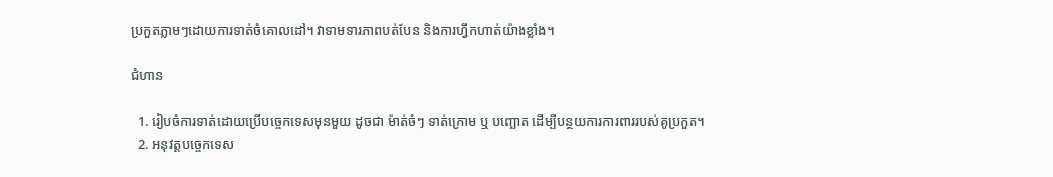ប្រកួតភ្លាមៗដោយការទាត់ចំគោលដៅ។ វាទាមទារភាពបត់បែន និងការហ្វឹកហាត់យ៉ាងខ្លាំង។

ជំហាន

  1. រៀបចំការទាត់ដោយប្រើបច្ចេកទេសមុនមួយ ដូចជា ម៉ាត់ចំៗ ទាត់ក្រោម ឬ បញ្ឆោត ដើម្បីបន្ថយការការពាររបស់គូប្រកួត។
  2. អនុវត្តបច្ចេកទេស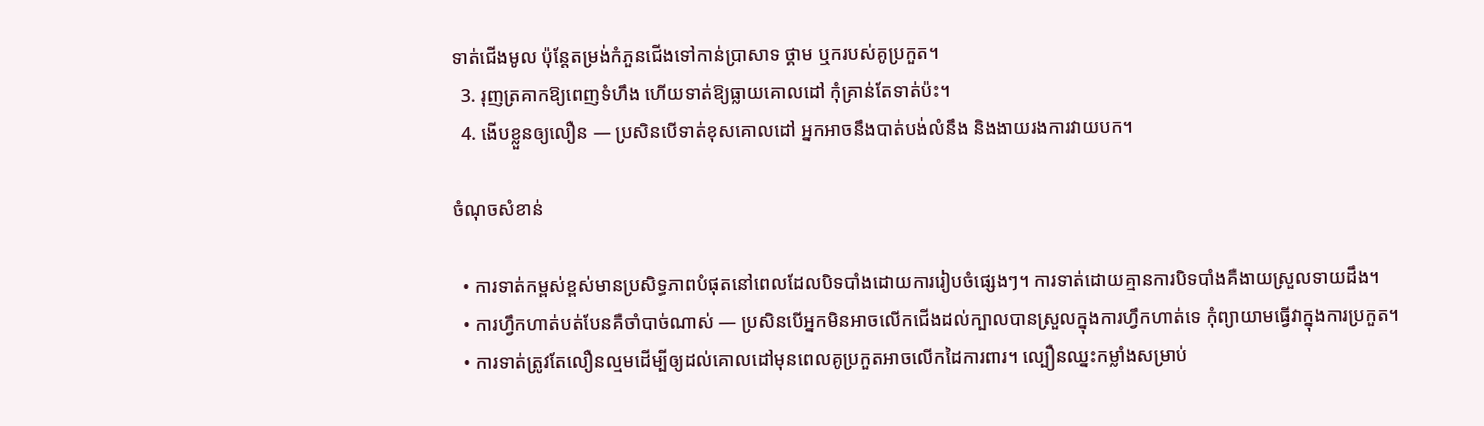ទាត់ជើងមូល ប៉ុន្តែតម្រង់កំភួនជើងទៅកាន់ប្រាសាទ ថ្គាម ឬករបស់គូប្រកួត។
  3. រុញត្រគាកឱ្យពេញទំហឹង ហើយទាត់ឱ្យធ្លាយគោលដៅ កុំគ្រាន់តែទាត់ប៉ះ។
  4. ងើបខ្លួនឲ្យលឿន — ប្រសិនបើទាត់ខុសគោលដៅ អ្នកអាចនឹងបាត់បង់លំនឹង និងងាយរងការវាយបក។

ចំណុចសំខាន់

  • ការទាត់កម្ពស់ខ្ពស់មានប្រសិទ្ធភាពបំផុតនៅពេលដែលបិទបាំងដោយការរៀបចំផ្សេងៗ។ ការទាត់ដោយគ្មានការបិទបាំងគឺងាយស្រួលទាយដឹង។
  • ការហ្វឹកហាត់បត់បែនគឺចាំបាច់ណាស់ — ប្រសិនបើអ្នកមិនអាចលើកជើងដល់ក្បាលបានស្រួលក្នុងការហ្វឹកហាត់ទេ កុំព្យាយាមធ្វើវាក្នុងការប្រកួត។
  • ការទាត់ត្រូវតែលឿនល្មមដើម្បីឲ្យដល់គោលដៅមុនពេលគូប្រកួតអាចលើកដៃការពារ។ ល្បឿនឈ្នះកម្លាំងសម្រាប់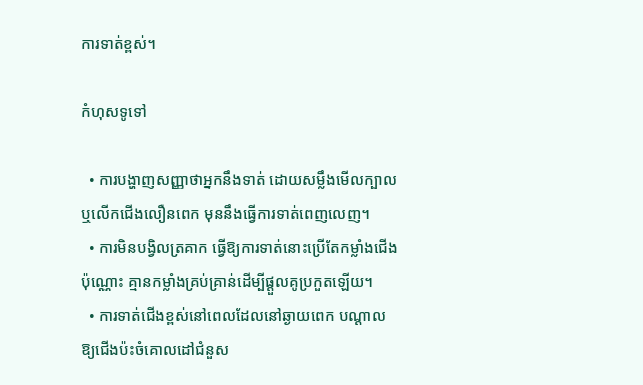ការទាត់ខ្ពស់។

កំហុសទូទៅ

  • ការបង្ហាញសញ្ញាថាអ្នកនឹងទាត់ ដោយសម្លឹងមើលក្បាល ឬលើកជើងលឿនពេក មុននឹងធ្វើការទាត់ពេញលេញ។
  • ការមិនបង្វិលត្រគាក ធ្វើឱ្យការទាត់នោះប្រើតែកម្លាំងជើងប៉ុណ្ណោះ គ្មានកម្លាំងគ្រប់គ្រាន់ដើម្បីផ្ដួលគូប្រកួតឡើយ។
  • ការទាត់ជើងខ្ពស់នៅពេលដែលនៅឆ្ងាយពេក បណ្ដាលឱ្យជើងប៉ះចំគោលដៅជំនួស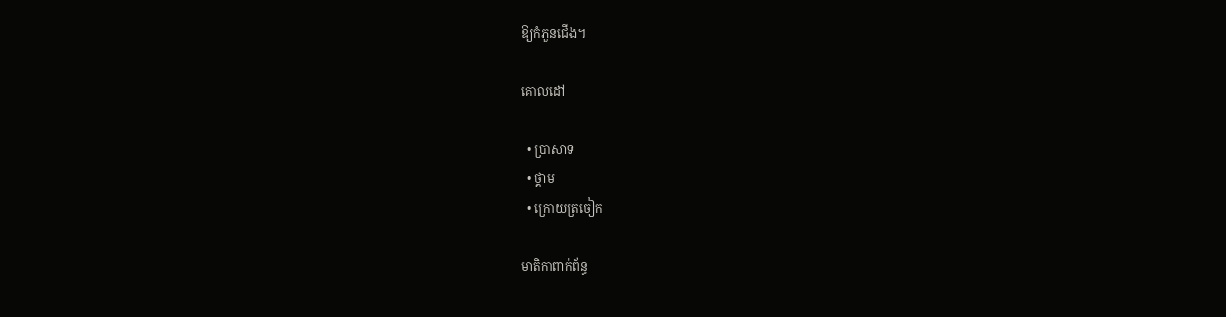ឱ្យកំភួនជើង។

គោលដៅ

  • ប្រាសាទ
  • ថ្គាម
  • ក្រោយត្រចៀក

មាតិកាពាក់ព័ន្ធ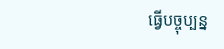ធ្វើបច្ចុប្បន្ន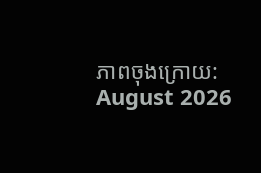ភាពចុងក្រោយ: August 2026